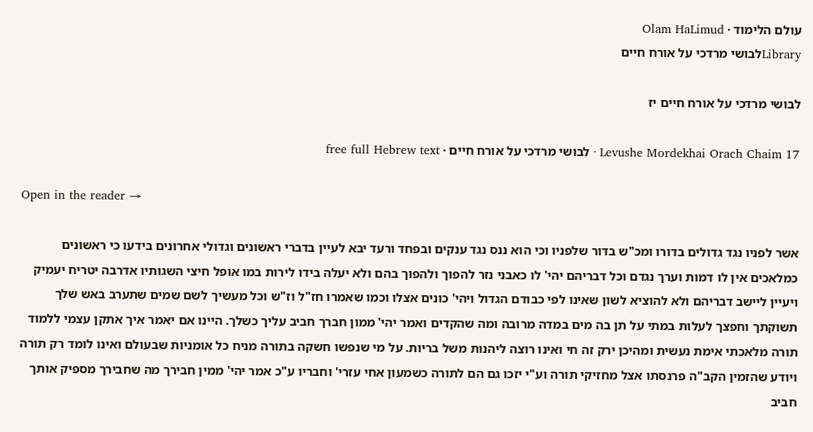עולם הלימוד · Olam HaLimud
Libraryלבושי מרדכי על אורח חיים

לבושי מרדכי על אורח חיים יז

Levushe Mordekhai Orach Chaim 17 · לבושי מרדכי על אורח חיים · free full Hebrew text

Open in the reader →

אשר לפניו נגד גדולים בדורו ומכ"ש בדור שלפניו וכי הוא ננס נגד ענקים ובפחד ורעד יבא לעיין בדברי ראשונים וגדולי אחרונים בידעו כי ראשונים כמלאכים אין לו דמות וערך נגדם וכל דבריהם יהי' לו כאבני נזר להפוך ולהפוך בהם ולא יעלה בידו לירות במו אופל חיצי השגותיו אדרבה יטריח יעמיק ויעיין ליישב דבריהם ולא להוציא לשון שאינו לפי כבודם הגדול ויהי' כונים אצלו וכמו שאמרו חז"ל וז"ש וכל מעשיך לשם שמים שתערב באש שלך תשוקתך וחפצך לעלות במתי על תן בה מים במדה מרובה ומה שהקדים ואמר יהי' ממון חברך חביב עליך כשלך. היינו אם יאמר איך אתקן עצמי ללמוד תורה מלאכתי אימת נעשית ומהיכן ירק זה חי ואינו רוצה ליהנות משל בריות. על מי שנפשו חשקה בתורה מניח כל אומניות שבעולם ואינו לומד רק תורה ויודע שהזמין הקב"ה פרנסתו אצל מחזיקי תורה וע"י יזכו גם הם לתורה כשמעון אחי עזרי' וחבריו ע"כ אמר יהי' ממין חבירך מה שחבירך מספיק אותך חביב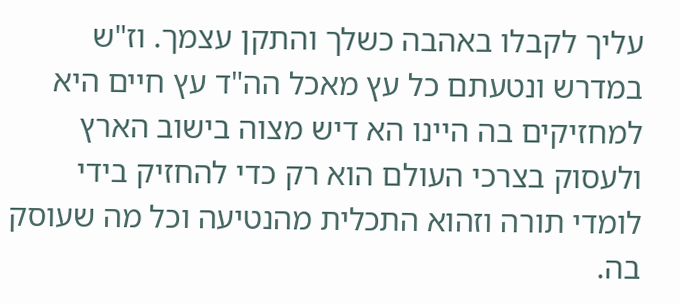עליך לקבלו באהבה כשלך והתקן עצמך. וז"ש במדרש ונטעתם כל עץ מאכל הה"ד עץ חיים היא למחזיקים בה היינו הא דיש מצוה בישוב הארץ ולעסוק בצרכי העולם הוא רק כדי להחזיק בידי לומדי תורה וזהוא התכלית מהנטיעה וכל מה שעוסק בה.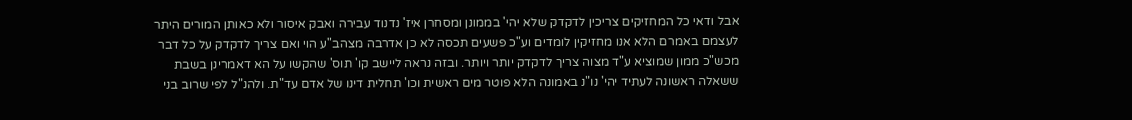אבל ודאי כל המחזיקים צריכין לדקדק שלא יהי' בממונן ומסחרן איז' נדנוד עבירה ואבק איסור ולא כאותן המורים היתר לעצמם באמרם הלא אנו מחזיקין לומדים וע"כ פשעים תכסה לא כן אדרבה מצהב"ע הוי ואם צריך לדקדק על כל דבר מכש"כ ממון שמוציא ע"ד מצוה צריך לדקדק יותר ויותר. ובזה נראה ליישב קו' תוס' שהקשו על הא דאמרינן בשבת ששאלה ראשונה לעתיד יהי' נו"נ באמונה הלא פוטר מים ראשית וכו' תחלית דינו של אדם עד"ת. ולהנ"ל לפי שרוב בני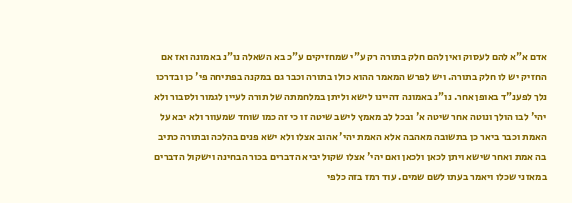אדם א"א להם לעסוק ואין להם חלק בתורה רק ע"י שמחזיקים ע"כ בא השאלה נו"נ באמונה ואז אם החזיק יש לו חלק בתורה. ויש לפרש המאמר ההוא כולו בתורה וכבר גם במקנה בפתיחה פי' כן ובדרכו נלך לפענ"ד באופן אחר. נו"נ באמונה דהיינו לישא וליתן במלחמתה של תורה לעיין לגמור ולסבור ולא יהי' לבו הולך ונוטה אחר שיטה א' ובכל לב מאמץ לישב שיטה זו כי זה כמו שוחד שמעוור ולא יבא על האמת וכבר ביאר כן בתשובה מאהבה אלא האמת יהי' אהוב אצלו ולא ישא פנים בהלכה ובתורה כתיב בה אמת ואחר שישא ויתן לכאן ולכאן ואם יהי' אצלו שקול יביא הדברים בכור הבחינה וישקול הדברים במאזני שכלו ויאמר בעתו לשם שמים. עוד רמז בזה כלפי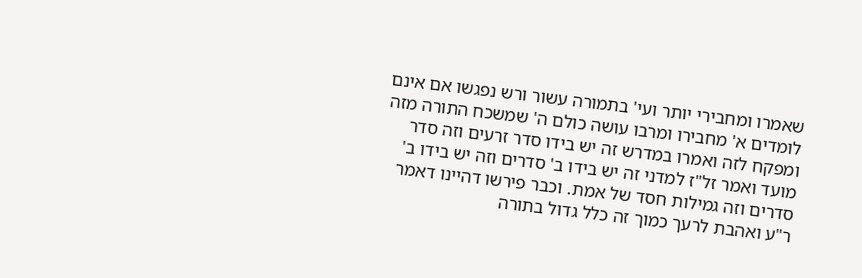שאמרו ומחבירי יותר ועי' בתמורה עשור ורש נפגשו אם אינם לומדים א' מחבירו ומרבו עושה כולם ה' שמשכח התורה מזה ומפקח לזה ואמרו במדרש זה יש בידו סדר זרעים וזה סדר מועד ואמר זל"ז למדני זה יש בידו ב' סדרים וזה יש בידו ב' סדרים וזה גמילות חסד של אמת. וכבר פירשו דהיינו דאמר ר"ע ואהבת לרעך כמוך זה כלל גדול בתורה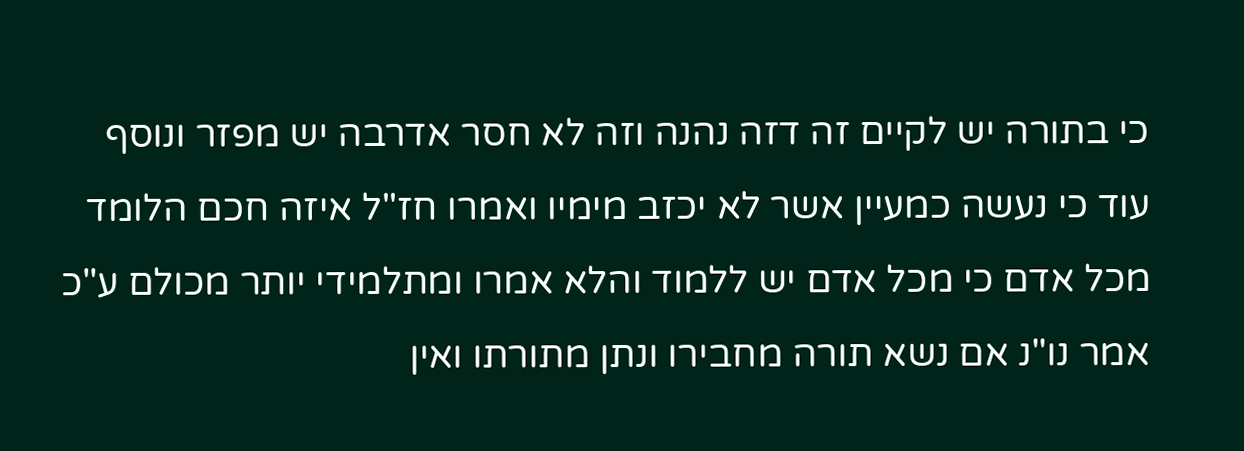כי בתורה יש לקיים זה דזה נהנה וזה לא חסר אדרבה יש מפזר ונוסף עוד כי נעשה כמעיין אשר לא יכזב מימיו ואמרו חז"ל איזה חכם הלומד מכל אדם כי מכל אדם יש ללמוד והלא אמרו ומתלמידי יותר מכולם ע"כ אמר נו"נ אם נשא תורה מחבירו ונתן מתורתו ואין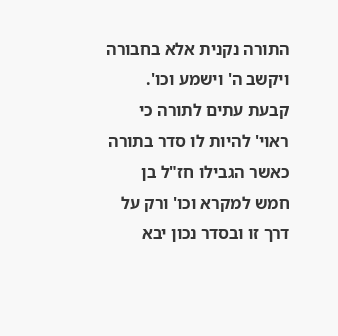התורה נקנית אלא בחבורה ויקשב ה' וישמע וכו'. קבעת עתים לתורה כי ראוי' להיות לו סדר בתורה כאשר הגבילו חז"ל בן חמש למקרא וכו' ורק על דרך זו ובסדר נכון יבא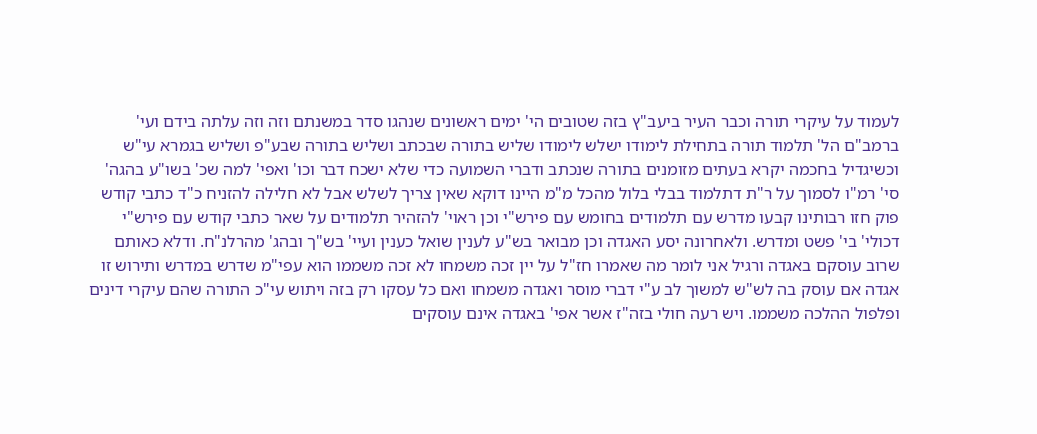לעמוד על עיקרי תורה וכבר העיר ביעב"ץ בזה שטובים הי' ימים ראשונים שנהגו סדר במשנתם וזה וזה עלתה בידם ועי' ברמב"ם הל' תלמוד תורה בתחילת לימודו ישלש לימודו שליש בתורה שבכתב ושליש בתורה שבע"פ ושליש בגמרא עי"ש וכשיגדיל בחכמה יקרא בעתים מזומנים בתורה שנכתב ודברי השמועה כדי שלא ישכח דבר וכו' ואפי' למה שכ' בשו"ע בהגה' סי' רמ"ו לסמוך על ר"ת דתלמוד בבלי בלול מהכל מ"מ היינו דוקא שאין צריך לשלש אבל לא חלילה להזניח כ"ד כתבי קודש פוק חזו רבותינו קבעו מדרש עם תלמודים בחומש עם פירש"י וכן ראוי' להזהיר תלמודים על שאר כתבי קודש עם פירש"י דכולי' בי' פשט ומדרש. ולאחרונה יסע האגדה וכן מבואר בש"ע לענין שואל כענין ועיי' בש"ך ובהג' מהרלנ"ח. ודלא כאותם שרוב עוסקם באגדה ורגיל אני לומר מה שאמרו חז"ל על יין זכה משמחו לא זכה משממו הוא עפי"מ שדרש במדרש ותירוש זו אגדה אם עוסק בה לש"ש למשוך לב ע"י דברי מוסר ואגדה משמחו ואם כל עסקו רק בזה ויתוש עי"כ התורה שהם עיקרי דינים ופלפול ההלכה משממו. ויש רעה חולי בזה"ז אשר אפי' באגדה אינם עוסקים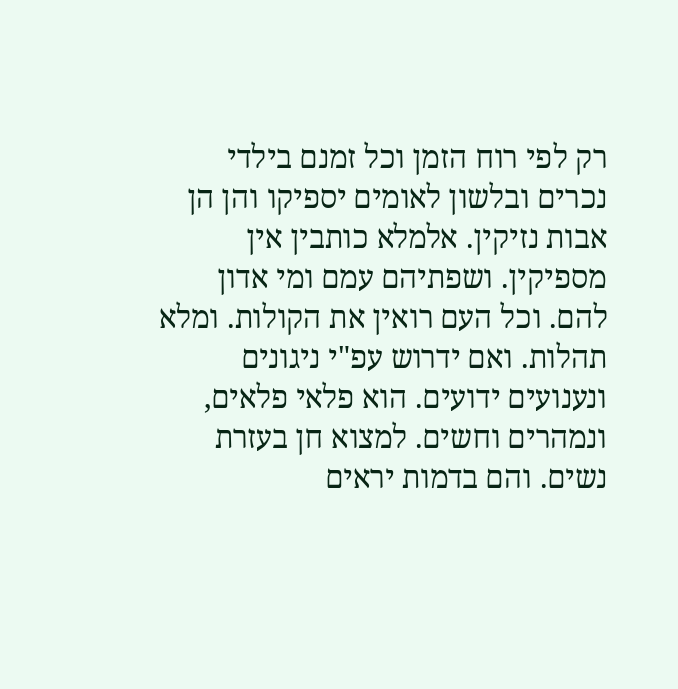רק לפי רוח הזמן וכל זמנם בילדי נכרים ובלשון לאומים יספיקו והן הן אבות נזיקין. אלמלא כותבין אין מספיקין. ושפתיהם עמם ומי אדון להם. וכל העם רואין את הקולות. ומלא תהלות. ואם ידרוש עפ"י ניגונים ונענועים ידועים. הוא פלאי פלאים, ונמהרים וחשים. למצוא חן בעזרת נשים. והם בדמות יראים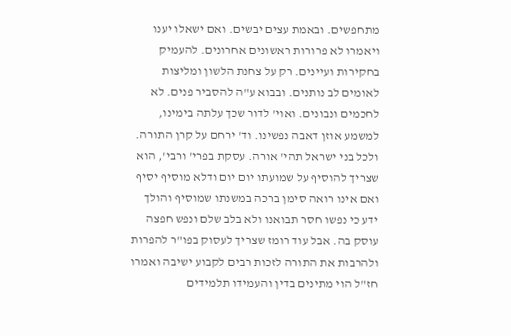מתחפשים. ובאמת עצים יבשים. ואם ישאלו יענו ויאמרו לא פרורות ראשונים אחרונים. להעמיק בחקירות ועיינים. רק על צחנת הלשון ומליצות לאומים לב נותנים. ובבוא ע"ה להסביר פנים. לא לחכמים ונבונים. ואוי' לדור שכך עלתה בימינו, למשמע אוזן דאבה נפשינו. וד' ירחם על קרן התורה. ולכל בני ישראל תהי' אורה. עסקת בפרי' ורבי', הוא שצריך להוסיף על שמועתו יום יום ודלא מוסיף יסיף ואם אינו רואה סימן ברכה במשנתו שמוסיף והולך ידע כי נפשו חסר תבואנו ולא בלב שלם ונפש חפצה עוסק בה. אבל עוד רומז שצריך לעסוק בפו"ר להפרות ולהרבות את התורה לזכות רבים לקבוע ישיבה ואמרו חז"ל הוי מתינים בדין והעמידו תלמידים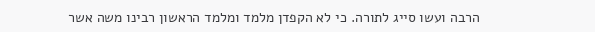הרבה ועשו סייג לתורה. כי לא הקפדן מלמד ומלמד הראשון רבינו משה אשר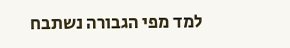למד מפי הגבורה נשתבח